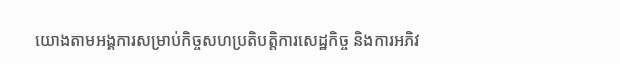យោងតាមអង្គការសម្រាប់កិច្ចសហប្រតិបត្តិការសេដ្ឋកិច្ច និងការអភិវ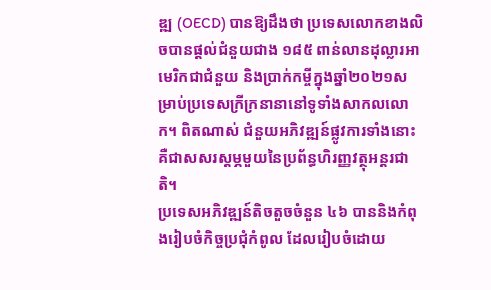ឌ្ឍ (OECD) បានឱ្យដឹងថា ប្រទេសលោកខាងលិចបានផ្តល់ជំនួយជាង ១៨៥ ពាន់លានដុល្លារអាមេរិកជាជំនួយ និងប្រាក់កម្ចីក្នុងឆ្នាំ២០២១សម្រាប់ប្រទេសក្រីក្រនានានៅទូទាំងសាកលលោក។ ពិតណាស់ ជំនួយអភិវឌ្ឍន៍ផ្លូវការទាំងនោះ គឺជាសសរស្តម្ភមួយនៃប្រព័ន្ធហិរញ្ញវត្ថុអន្តរជាតិ។
ប្រទេសអភិវឌ្ឍន៍តិចតួចចំនួន ៤៦ បាននិងកំពុងរៀបចំកិច្ចប្រជុំកំពូល ដែលរៀបចំដោយ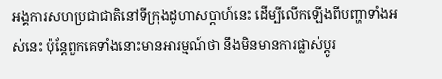អង្គការសហប្រជាជាតិនៅទីក្រុងដូហាសប្តាហ៍នេះ ដើម្បីលើកឡើងពីបញ្ហាទាំងអស់នេះ ប៉ុន្តែពួកគេទាំងនោះមានអារម្មណ៍ថា នឹងមិនមានការផ្លាស់ប្តូរ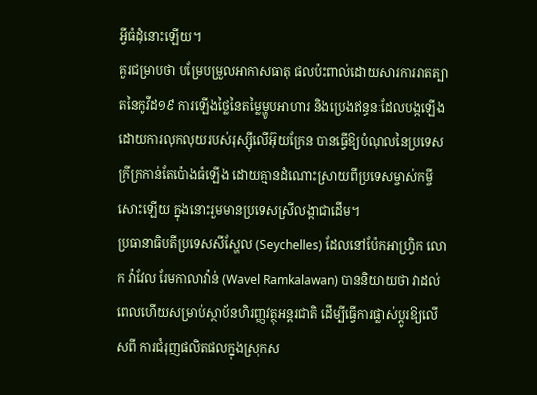អ្វីធំដុំនោះឡើយ។
គួរជម្រាបថា បម្រែបម្រួលអាកាសធាតុ ផលប៉ះពាល់ដោយសារការរាតត្បាតនៃកូវីដ១៩ ការឡើងថ្លៃនៃតម្លៃម្ហូបអាហារ និងប្រេងឥន្ធនៈដែលបង្កឡើងដោយការលុកលុយរបស់រុស្ស៊ីលើអ៊ុយក្រែន បានធ្វើឱ្យបំណុលនៃប្រទេសក្រីក្រកាន់តែប៉ោងធំឡើង ដោយគ្មានដំណោះស្រាយពីប្រទេសម្ចាស់កម្ចីសោះឡើយ ក្នុងនោះរួមមានប្រទេសស្រីលង្កាជាដើម។
ប្រធានាធិបតីប្រទេសសីស្ហែល (Seychelles) ដែលនៅប៉ែកអាហ្រ្វិក លោក វ៉ាវែល រែមកាលាវ៉ាន់ (Wavel Ramkalawan) បាននិយាយថា វាដល់ពេលហើយសម្រាប់ស្ថាប័នហិរញ្ញវត្ថុអន្តរជាតិ ដើម្បីធ្វើការផ្លាស់ប្តូរឱ្យលើសពី ការជំរុញផលិតផលក្នុងស្រុកស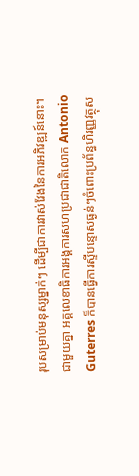រុបសម្រាប់មនុស្សម្នាក់ៗ ដើម្បីជាការវាស់វែងនៃការអភិវឌ្ឍន៍នោះ។
ជាមួយគ្នា អគ្គលេខាធិការអង្គការសហប្រជាជាតិលោក Antonio Guterres ក៏បានធ្វើការស្ទីបន្ទោសធ្ងន់ៗចំពោះប្រព័ន្ធហិរញ្ញវត្ថុស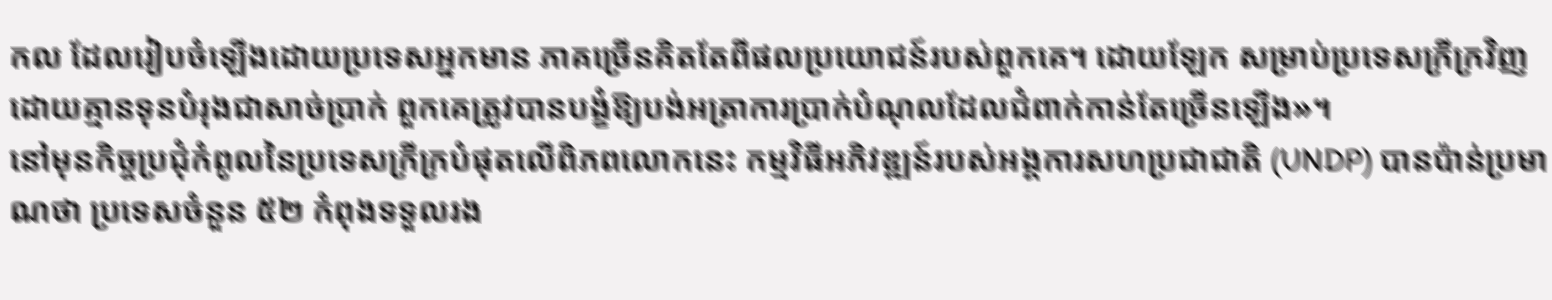កល ដែលរៀបចំឡើងដោយប្រទេសអ្នកមាន ភាគច្រើនគិតតែពីផលប្រយោជន៍របស់ពួកគេ។ ដោយឡែក សម្រាប់ប្រទេសក្រីក្រវិញ ដោយគ្មានទុនបំរុងជាសាច់ប្រាក់ ពួកគេត្រូវបានបង្ខំឱ្យបង់អត្រាការប្រាក់បំណុលដែលជំពាក់កាន់តែច្រើនឡើង»។
នៅមុនកិច្ចប្រជុំកំពូលនៃប្រទេសក្រីក្របំផុតលើពិភពលោកនេះ កម្មវិធីអភិវឌ្ឍន៍របស់អង្គការសហប្រជាជាតិ (UNDP) បានប៉ាន់ប្រមាណថា ប្រទេសចំនួន ៥២ កំពុងទទួលរង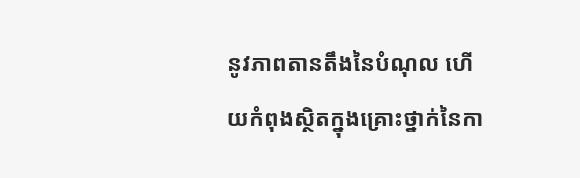នូវភាពតានតឹងនៃបំណុល ហើយកំពុងស្ថិតក្នុងគ្រោះថ្នាក់នៃកា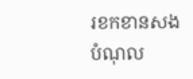រខកខានសងបំណុល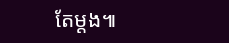តែម្តង៕